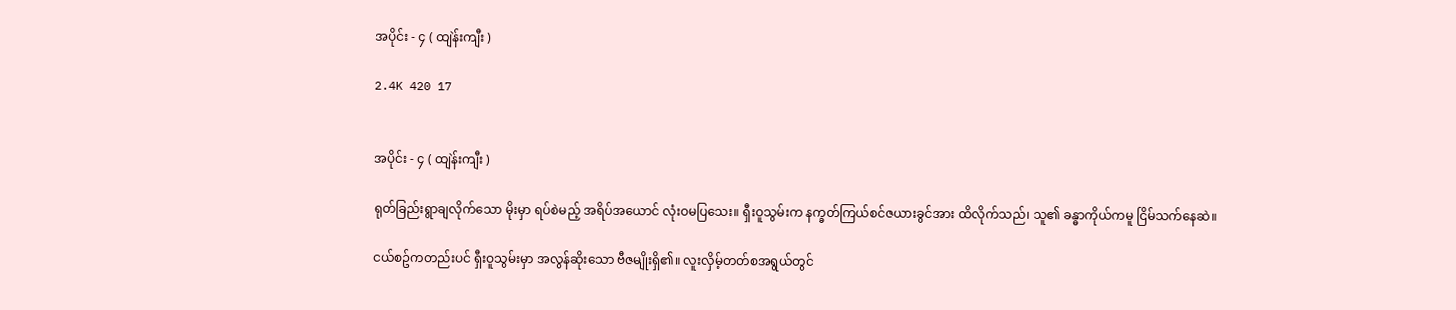အပိုင်း - ၄ ( ထျဲန်းကျီး )

2.4K 420 17


အပိုင်း - ၄ ( ထျဲန်းကျီး )

ရုတ်ခြည်းရွာချလိုက်သော မိုးမှာ ရပ်စဲမည့် အရိပ်အယောင် လုံးဝမပြသေး။ ရှီးဝူသွမ်းက နက္ခတ်ကြယ်စင်ဇယားခွင်အား ထိလိုက်သည်၊ သူ၏ ခန္ဓာကိုယ်ကမူ ငြိမ်သက်နေဆဲ။

ငယ်စဥ်ကတည်းပင် ရှီးဝူသွမ်းမှာ အလွန်ဆိုးသော ဗီဇမျိုးရှိ၏။ လူးလှိမ့်တတ်စအရွယ်တွင်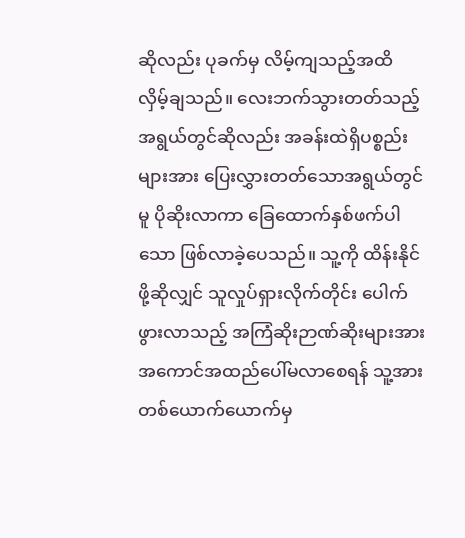ဆိုလည်း ပုခက်မှ လိမ့်ကျသည့်အထိ လှိမ့်ချသည်။ လေးဘက်သွားတတ်သည့်အရွယ်တွင်ဆိုလည်း အခန်းထဲရှိပစ္စည်းများအား ပြေးလွှားတတ်သောအရွယ်တွင်မူ ပိုဆိုးလာကာ ခြေထောက်နှစ်ဖက်ပါသော ဖြစ်လာခဲ့ပေသည်။ သူ့ကို ထိန်းနိုင်ဖို့ဆိုလျှင် သူလှုပ်ရှားလိုက်တိုင်း ပေါက်ဖွားလာသည့် အကြံဆိုးဉာဏ်ဆိုးများအား အကောင်အထည်ပေါ်မလာစေရန် သူ့အား တစ်ယောက်ယောက်မှ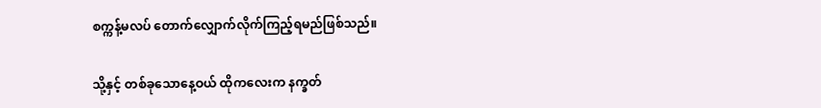စက္ကန့်မလပ် တောက်လျှောက်လိုက်ကြည့်ရမည်ဖြစ်သည်။

သို့နှင့် တစ်ခုသောနေ့ဝယ် ထိုကလေးက နက္ခတ်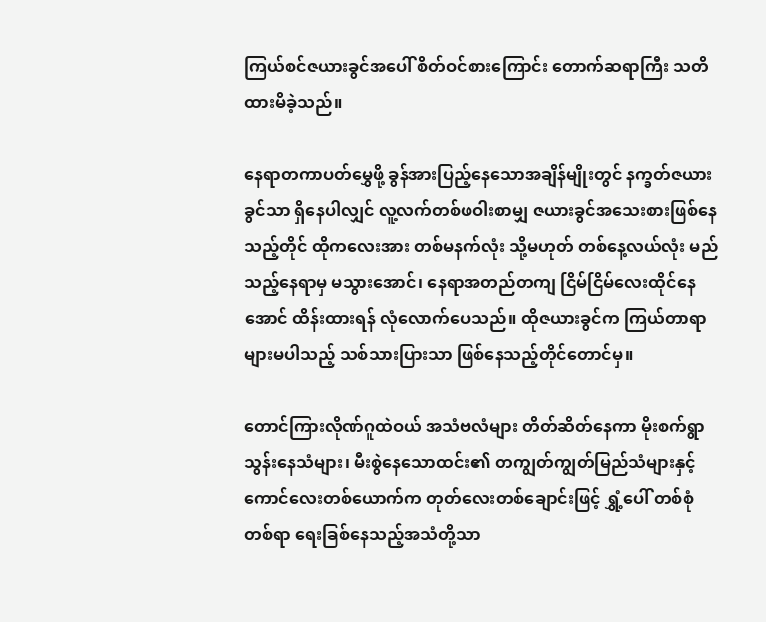ကြယ်စင်ဇယားခွင်အပေါ် စိတ်ဝင်စားကြောင်း တောက်ဆရာကြီး သတိထားမိခဲ့သည်။

နေရာတကာပတ်မွှေဖို့ ခွန်အားပြည့်နေသောအချိန်မျိုးတွင် နက္ခတ်ဇယားခွင်သာ ရှိနေပါလျှင် လူ့လက်တစ်ဖဝါးစာမျှ ဇယားခွင်အသေးစားဖြစ်နေသည့်တိုင် ထိုကလေးအား တစ်မနက်လုံး သို့မဟုတ် တစ်နေ့လယ်လုံး မည်သည့်နေရာမှ မသွားအောင်၊ နေရာအတည်တကျ ငြိမ်ငြိမ်လေးထိုင်နေအောင် ထိန်းထားရန် လုံလောက်ပေသည်။ ထိုဇယားခွင်‌က ကြယ်တာရာများမပါသည့် သစ်သားပြားသာ ဖြစ်နေသည့်တိုင်တောင်မှ။

တောင်ကြားလိုဏ်ဂူထဲဝယ် အသံဗလံများ တိတ်ဆိတ်နေကာ မိုးစက်ရွာသွန်းနေသံများ၊ မီးစွဲနေသောထင်း၏ တကျွတ်ကျွတ်မြည်သံများနှင့် ကောင်လေးတစ်ယောက်က တုတ်လေးတစ်ချောင်းဖြင့် ရွှံ့ပေါ် တစ်စုံတစ်ရာ ရေးခြစ်နေသည့်အသံတို့သာ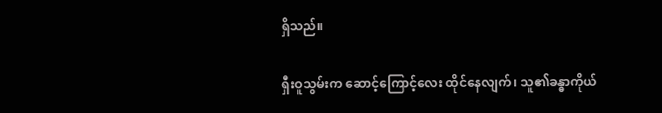ရှိသည်။

ရှီးဝူသွမ်းက ဆောင့်ကြောင့်လေး ထိုင်နေလျက်၊ သူ၏ခန္ဓာကိုယ်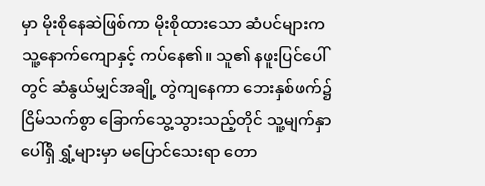မှာ မိုးစိုနေဆဲဖြစ်ကာ မိုးစိုထားသော ဆံပင်များက သူ့နောက်ကျောနှင့် ကပ်နေ၏။ သူ၏ နဖူးပြင်ပေါ်တွင် ဆံနွယ်မျှင်အချို့ တွဲကျနေကာ ဘေးနှစ်ဖက်၌ ငြိမ်သက်စွာ ခြောက်သွေ့သွားသည့်တိုင် သူ့မျက်နှာပေါ်ရှိ ရွှံ့များမှာ မပြောင်သေးရာ တော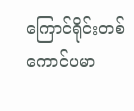ကြောင်ရိုင်းတစ်ကောင်ပမာ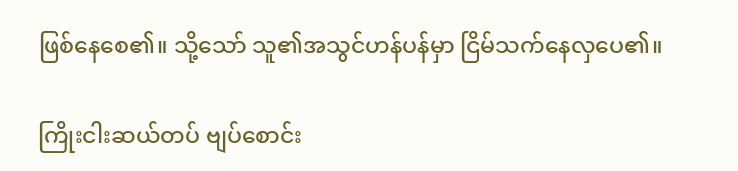ဖြစ်နေစေ၏။ သို့သော် သူ၏အသွင်ဟန်ပန်မှာ ငြိမ်သက်နေလှပေ၏။

ကြိုးငါးဆယ်တပ် ဗျပ်စောင်း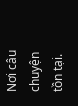Nơi câu chuyện tồn tại.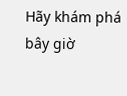Hãy khám phá bây giờ